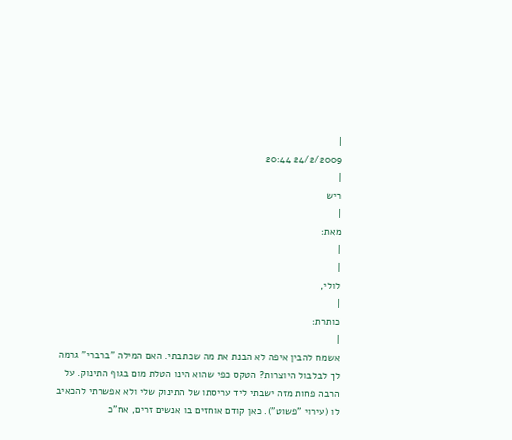|
24/2/2009 20:44
|
ריש
|
מאת:
|
|
לולי,
|
כותרת:
|
אשמח להבין איפה לא הבנת את מה שכתבתי. האם המילה "ברברי" גרמה לך לבלבול היוצרות? הטקס כפי שהוא הינו הטלת מום בגוף התינוק. על הרבה פחות מזה ישבתי ליד עריסתו של התינוק שלי ולא אפשרתי להכאיב לו (עירוי "פשוט"). כאן קודם אוחזים בו אנשים זרים, אח"כ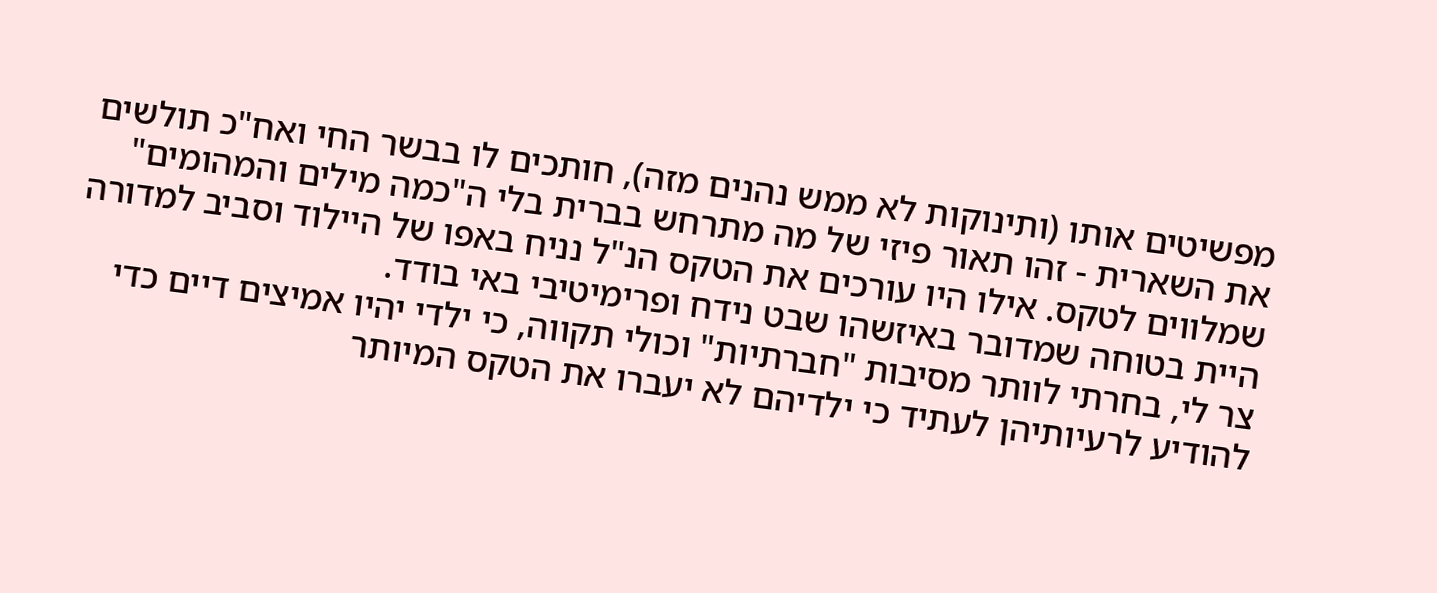מפשיטים אותו (ותינוקות לא ממש נהנים מזה), חותכים לו בבשר החי ואח"כ תולשים את השארית - זהו תאור פיזי של מה מתרחש בברית בלי ה"כמה מילים והמהומים" שמלווים לטקס. אילו היו עורכים את הטקס הנ"ל נניח באפו של היילוד וסביב למדורה היית בטוחה שמדובר באיזשהו שבט נידח ופרימיטיבי באי בודד.
צר לי, בחרתי לוותר מסיבות "חברתיות" וכולי תקווה, כי ילדי יהיו אמיצים דיים כדי להודיע לרעיותיהן לעתיד כי ילדיהם לא יעברו את הטקס המיותר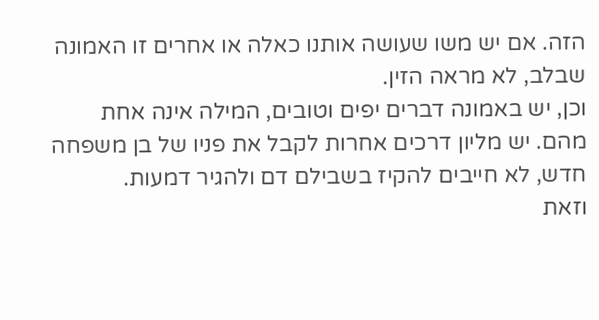הזה. אם יש משו שעושה אותנו כאלה או אחרים זו האמונה שבלב, לא מראה הזין.
וכן, יש באמונה דברים יפים וטובים, המילה אינה אחת מהם. יש מליון דרכים אחרות לקבל את פניו של בן משפחה חדש, לא חייבים להקיז בשבילם דם ולהגיר דמעות.
וזאת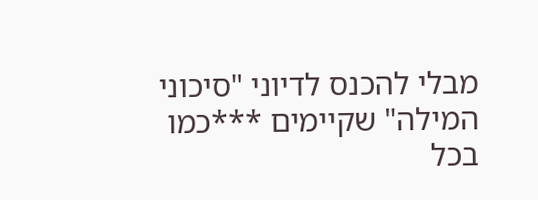מבלי להכנס לדיוני "סיכוני המילה" שקיימים ***כמו בכל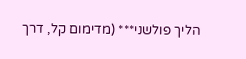הליך פולשני*** (מדימום קל, דרך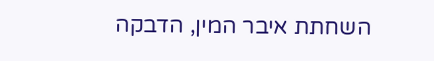השחתת איבר המין, הדבקה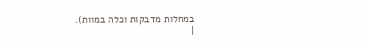במחלות מדבקות וכלה במוות).
|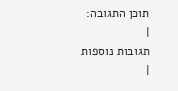תוכן התגובה:
|
תגובות נוספות
|